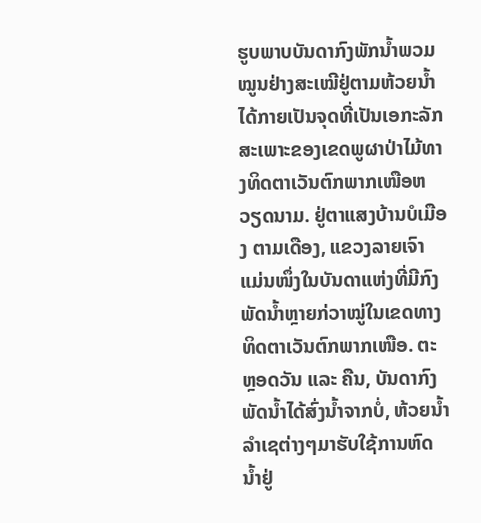ຮູບພາບບັນດາກົງພັກນ້ຳພວມໝູນຢ່າງສະເໝີຢູ່ຕາມຫ້ວຍນ້ຳ ໄດ້ກາຍເປັນຈຸດທີ່ເປັນເອກະລັກສະເພາະຂອງເຂດພູຜາປ່າໄມ້ທາງທິດຕາເວັນຕົກພາກເໜືອຫວຽດນາມ. ຢູ່ຕາແສງບ້ານບໍເມືອງ ຕາມເດືອງ, ແຂວງລາຍເຈົາ ແມ່ນໜຶ່ງໃນບັນດາແຫ່ງທີ່ມີກົງພັດນ້ຳຫຼາຍກ່ວາໝູ່ໃນເຂດທາງທິດຕາເວັນຕົກພາກເໜືອ. ຕະຫຼອດວັນ ແລະ ຄືນ, ບັນດາກົງພັດນ້ຳໄດ້ສົ່ງນ້ຳຈາກບໍ່, ຫ້ວຍນ້ຳລຳເຊຕ່າງໆມາຮັບໃຊ້ການຫົດນ້ຳຢູ່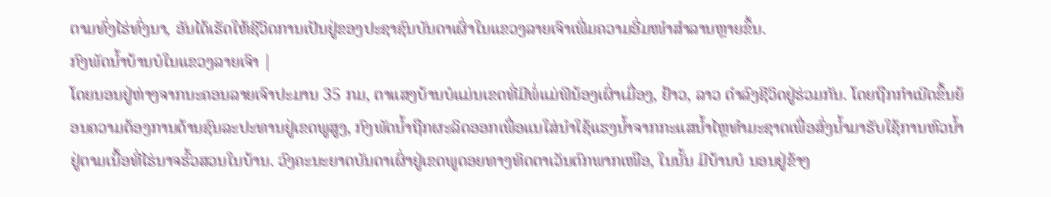ຕາມທົ່ງໄຮ່ທົ່ງນາ, ອັນໄດ້ເຮັດໃຫ້ຊີວິດການເປັນຢູ່ຂອງປະຊາຊົນບັນດາເຜົ່າໃນແຂວງລາຍເຈົາເພີ່ມຄວາມອີ່ມໜຳສຳລານຫຼາຍຂຶ້ນ.
ກົງພັດນ້ຳບ້ານບໍໃນແຂວງລາຍເຈົາ |
ໂດຍນອນຢູ່ຫ່າງຈາກນະຄອນລາຍເຈົາປະມານ 35 ກມ, ຕາແສງບ້ານບໍແມ່ນເຂດທີ່ມີພໍ່ແມ່ພີນ້ອງເຜົ່າເມື່ອງ, ຢ້າວ, ລາວ ດຳລົງຊີວິດຢູ່ຮ່ວມກັນ. ໂດຍຖືກກຳເນີດຂຶ້ນຍ້ອນຄວາມຕ້ອງການດ້ານຊົນລະປະທານຢູ່ເຂດພູສູງ, ກົງພັດນ້ຳຖືກຜະລິດອອກເພື່ອແນໃສ່ນຳໃຊ້ແຮງນ້ຳຈາກກະແສນ້ຳໄຫຼທຳມະຊາດເພື່ອສົ່ງນ້ຳມາຮັບໃຊ້ການຫົວນ້ຳຢູ່ຕາມເນື້ອທີ່ໄຮ່ນາຈຮົ້ວສວນໃນບ້ານ. ວົງຄະນະຍາດບັນດາເຜົ່າຢູ່ເຂດພູດອຍທາງທິດຕາເວັນຕົກພາກເໜືອ, ໃນນັ້ນ ມີບ້ານບໍ ນອນຢູ່ຂ້າງ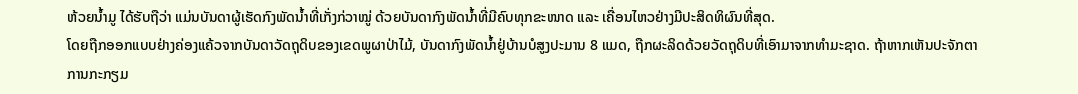ຫ້ວຍນ້ຳມູ ໄດ້ຮັບຖືວ່າ ແມ່ນບັນດາຜູ້ເຮັດກົງພັດນ້ຳທີ່ເກັ່ງກ່ວາໝູ່ ດ້ວຍບັນດາກົງພັດນ້ຳທີ່ມີຄົບທຸກຂະໜາດ ແລະ ເຄື່ອນໄຫວຢ່າງມີປະສິດທິຜົນທີ່ສຸດ.
ໂດຍຖືກອອກແບບຢ່າງຄ່ອງແຄ້ວຈາກບັນດາວັດຖຸດິບຂອງເຂດພູຜາປ່າໄມ້, ບັນດາກົງພັດນ້ຳຢູ່ບ້ານບໍສູງປະມານ 8 ແມດ, ຖືກຜະລິດດ້ວຍວັດຖຸດິບທີ່ເອົາມາຈາກທຳມະຊາດ. ຖ້າຫາກເຫັນປະຈັກຕາການກະກຽມ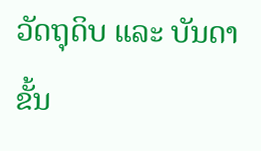ວັດຖຸດິບ ແລະ ບັນດາຂັ້ນ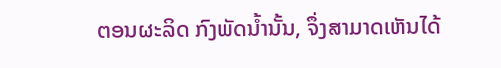ຕອນຜະລິດ ກົງພັດນ້ຳນັ້ນ, ຈຶ່ງສາມາດເຫັນໄດ້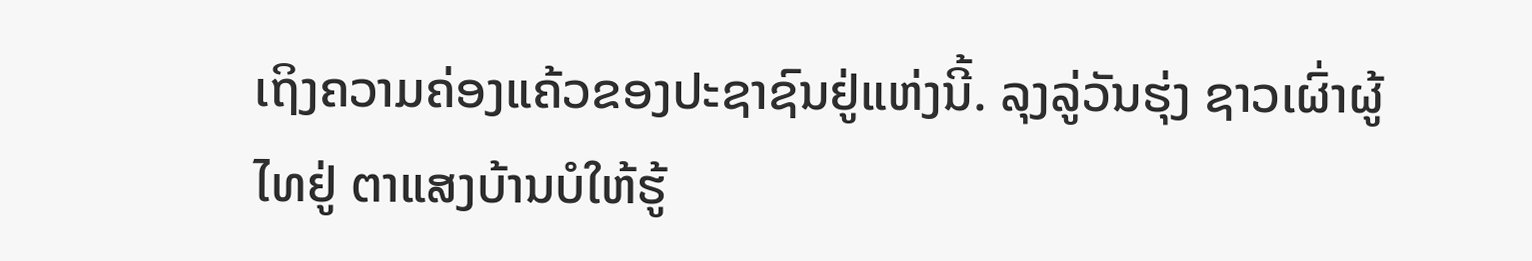ເຖິງຄວາມຄ່ອງແຄ້ວຂອງປະຊາຊົນຢູ່ແຫ່ງນີ້. ລຸງລູ່ວັນຮຸ່ງ ຊາວເຜົ່າຜູ້ໄທຢູ່ ຕາແສງບ້ານບໍໃຫ້ຮູ້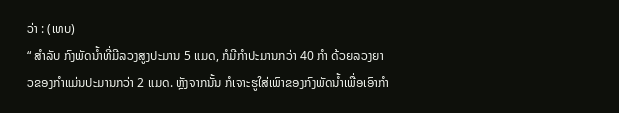ວ່າ : (ເທບ)
“ ສຳລັບ ກົງພັດນ້ຳທີ່ມີລວງສູງປະມານ 5 ແມດ, ກໍມີກຳປະມານກວ່າ 40 ກຳ ດ້ວຍລວງຍາວຂອງກຳແມ່ນປະມານກວ່າ 2 ແມດ. ຫຼັງຈາກນັ້ນ ກໍເຈາະຮູໃສ່ເພົາຂອງກົງພັດນ້ຳເພື່ອເອົາກຳ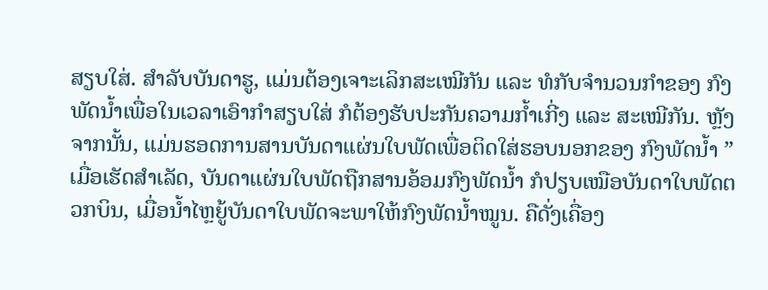ສຽບໃສ່. ສຳລັບບັນດາຮູ, ແມ່ນຕ້ອງເຈາະເລິກສະເໝີກັນ ແລະ ທໍກັບຈຳນວນກຳຂອງ ກົງພັດນ້ຳເພື່ອໃນເວລາເອົາກຳສຽບໃສ່ ກໍຕ້ອງຮັບປະກັນຄວາມກ້ຳເກີ່ງ ແລະ ສະເໝີກັນ. ຫຼັງຈາກນັ້ນ, ແມ່ນຮອດການສານບັນດາແຜ່ນໃບພັດເພື່ອຕິດໃສ່ຮອບນອກຂອງ ກົງພັດນ້ຳ ”
ເມື່ອເຮັດສຳເລັດ, ບັນດາແຜ່ນໃບພັດຖືກສານອ້ອມກົງພັດນ້ຳ ກໍປຽບເໝືອບັນດາໃບພັດຕວກບິນ, ເມື່ອນ້ຳໄຫຼຍູ້ບັນດາໃບພັດຈະພາໃຫ້ກົງພັດນ້ຳໝູນ. ຄືດັ່ງເຄື່ອງ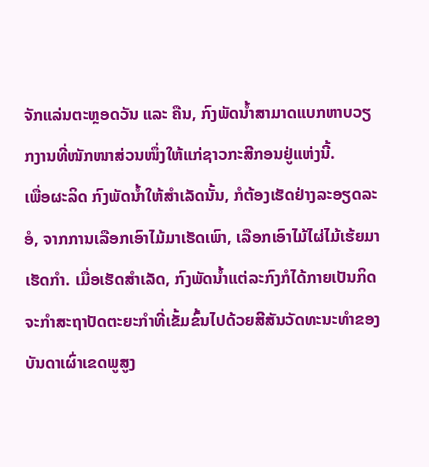ຈັກແລ່ນຕະຫຼອດວັນ ແລະ ຄືນ, ກົງພັດນ້ຳສາມາດແບກຫາບວຽກງານທີ່ໜັກໜາສ່ວນໜຶ່ງໃຫ້ແກ່ຊາວກະສີກອນຢູ່ແຫ່ງນີ້.
ເພື່ອຜະລິດ ກົງພັດນ້ຳໃຫ້ສຳເລັດນັ້ນ, ກໍຕ້ອງເຮັດຢ່າງລະອຽດລະອໍ, ຈາກການເລືອກເອົາໄມ້ມາເຮັດເພົາ, ເລືອກເອົາໄມ້ໄຜ່ໄມ້ເຮ້ຍມາເຮັດກຳ. ເມື່ອເຮັດສຳເລັດ, ກົງພັດນ້ຳແຕ່ລະກົງກໍໄດ້ກາຍເປັນກິດຈະກຳສະຖາປັດຕະຍະກຳທີ່ເຂັ້ມຂົ້ນໄປດ້ວຍສີສັນວັດທະນະທຳຂອງບັນດາເຜົ່າເຂດພູສູງ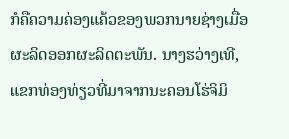ກໍຄືຄວາມຄ່ອງແຄ້ວຂອງພວກນາຍຊ່າງເມື່ອຜະລິດອອກຜະລິດຕະພັນ. ນາງຮວ່າງເທີ, ແຂກທ່ອງທ່ຽວທີ່ມາຈາກນະຄອນໂຮ່ຈິມິ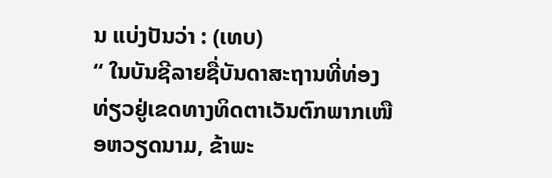ນ ແບ່ງປັນວ່າ : (ເທບ)
“ ໃນບັນຊີລາຍຊື່ບັນດາສະຖານທີ່ທ່ອງທ່ຽວຢູ່ເຂດທາງທິດຕາເວັນຕົກພາກເໜືອຫວຽດນາມ, ຂ້າພະ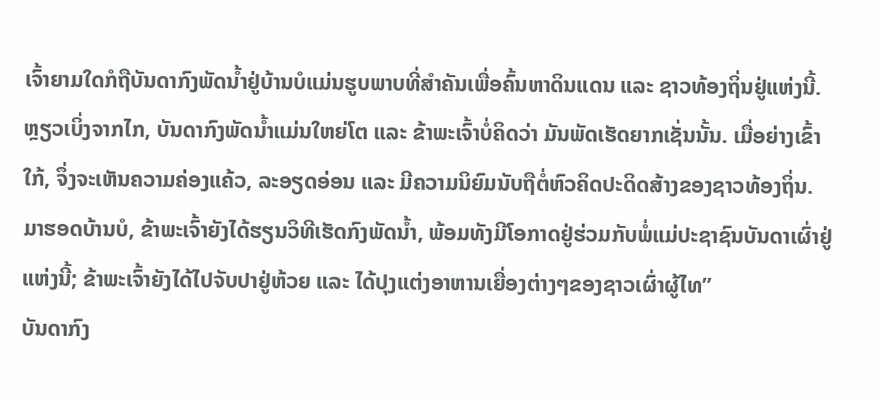ເຈົ້າຍາມໃດກໍຖືບັນດາກົງພັດນ້ຳຢູ່ບ້ານບໍແມ່ນຮູບພາບທີ່ສຳຄັນເພື່ອຄົ້ນຫາດິນແດນ ແລະ ຊາວທ້ອງຖິ່ນຢູ່ແຫ່ງນີ້. ຫຼຽວເບິ່ງຈາກໄກ, ບັນດາກົງພັດນ້ຳແມ່ນໃຫຍ່ໂຕ ແລະ ຂ້າພະເຈົ້າບໍ່ຄິດວ່າ ມັນພັດເຮັດຍາກເຊັ່ນນັ້ນ. ເມື່ອຍ່າງເຂົ້າໃກ້, ຈຶ່ງຈະເຫັນຄວາມຄ່ອງແຄ້ວ, ລະອຽດອ່ອນ ແລະ ມີຄວາມນິຍົມນັບຖືຕໍ່ຫົວຄິດປະດິດສ້າງຂອງຊາວທ້ອງຖິ່ນ. ມາຮອດບ້ານບໍ, ຂ້າພະເຈົ້າຍັງໄດ້ຮຽນວິທີເຮັດກົງພັດນ້ຳ, ພ້ອມທັງມີໂອກາດຢູ່ຮ່ວມກັບພໍ່ແມ່ປະຊາຊົນບັນດາເຜົ່າຢູ່ແຫ່ງນີ້; ຂ້າພະເຈົ້າຍັງໄດ້ໄປຈັບປາຢູ່ຫ້ວຍ ແລະ ໄດ້ປຸງແຕ່ງອາຫານເຍື່ອງຕ່າງໆຂອງຊາວເຜົ່າຜູ້ໄທ”
ບັນດາກົງ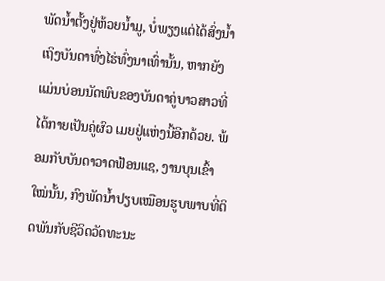ພັດນ້ຳຕັ້ງຢູ່ຫ້ວຍນ້ຳມູ, ບໍ່ພຽງແຕ່ໄດ້ສົ່ງນ້ຳເຖິງບັນດາທົ່ງໄຮ່ທົ່ງນາເທົ່ານັ້ນ, ຫາກຍັງແມ່ນບ່ອນນັດພົບຂອງບັນດາຄູ່ບາວສາວທີ່ໄດ້ກາຍເປັນຄູ່ຜົວ ເມຍຢູ່ແຫ່ງນີ້ອີກດ້ວຍ. ພ້ອມກັບບັນດາວາດຟ້ອນແຊ, ງານບຸນເຂົ້າໃໝ່ນັ້ນ, ກົງພັດນ້ຳປຽບເໝືອນຮູບພາບທີ່ຕິດພັນກັບຊີວິດວັດທະນະ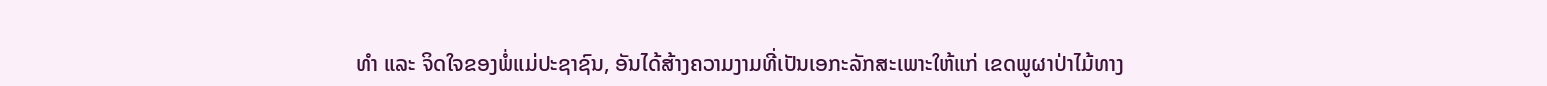ທຳ ແລະ ຈິດໃຈຂອງພໍ່ແມ່ປະຊາຊົນ, ອັນໄດ້ສ້າງຄວາມງາມທີ່ເປັນເອກະລັກສະເພາະໃຫ້ແກ່ ເຂດພູຜາປ່າໄມ້ທາງ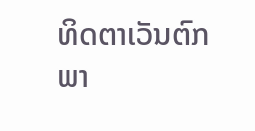ທິດຕາເວັນຕົກພາ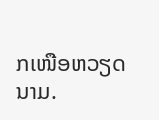ກເໜືອຫວຽດນາມ.